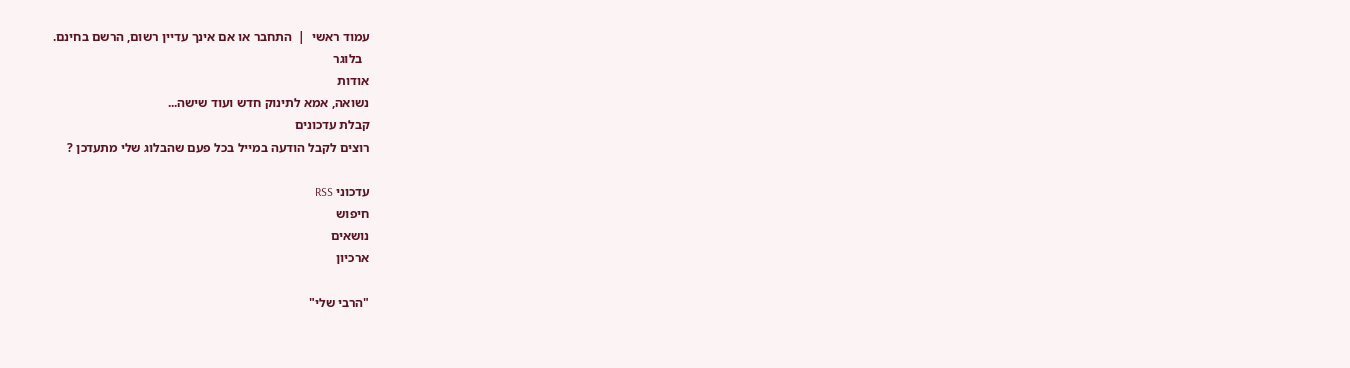עמוד ראשי  |  התחבר או אם אינך עדיין רשום, הרשם בחינם.
  בלוגר
אודות
נשואה, אמא לתינוק חדש ועוד שישה...
קבלת עדכונים
רוצים לקבל הודעה במייל בכל פעם שהבלוג שלי מתעדכן ?

עדכוני RSS
חיפוש
נושאים
ארכיון

"הרבי שלי"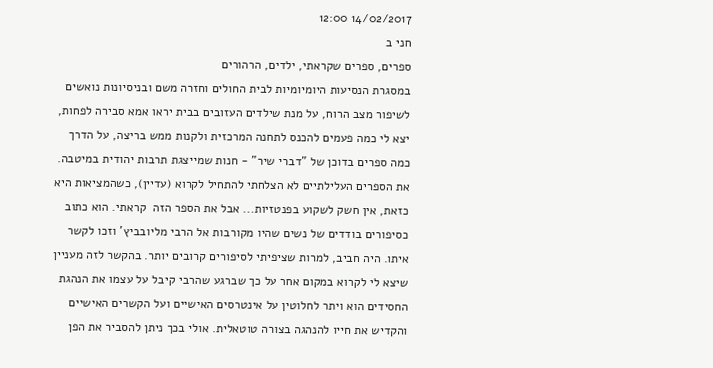14/02/2017 12:00
חני ב
ספרים, ספרים שקראתי, ילדים, הרהורים
במסגרת הנסיעות היומיומיות לבית החולים וחזרה משם ובניסיונות נואשים לשיפור מצב הרוח, על מנת שילדים העזובים בבית יראו אמא סבירה לפחות, יצא לי כמה פעמים להכנס לתחנה המרכזית ולקנות ממש בריצה, על הדרך כמה ספרים בדוכן של "דברי שיר" - חנות שמייצגת תרבות יהודית במיטבה. את הספרים העלילתיים לא הצלחתי להתחיל לקרוא (עדיין), כשהמציאות היא כזאת, אין חשק לשקוע בפנטזיות... אבל את הספר הזה  קראתי. הוא כתוב כסיפורים בודדים של נשים שהיו מקורבות אל הרבי מליובביץ' וזכו לקשר איתו. היה חביב, למרות שציפיתי לסיפורים קרובים יותר. בהקשר לזה מעניין שיצא לי לקרוא במקום אחר על כך שברגע שהרבי קיבל על עצמו את הנהגת החסידים הוא ויתר לחלוטין על אינטרסים האישיים ועל הקשרים האישיים והקדיש את חייו להנהגה בצורה טוטאלית. אולי בכך ניתן להסביר את הפן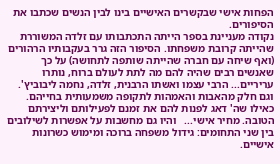הפחות אישי שבקשרים האישיים בינו לבין הנשים שכתבו את הסיפורים.
נקודה מעניינת בספר הייתה התכתבותו עם זלדה המשוררת שהייתה קרובת משפחתו. הסיפור הזה גרר בעקבותיו הרהורים (ואף שיחה עם חברה שהייתה שותפה לתחושה) על כך שאנשים רבים שהיה להם מה לתת לעולם ברוח, נותרו עריריים... הרבי עצמו ואשתו הרבנית, זלדה, נחמה ליבוביץ'. וגם חלק מהאבות והאמהות לתקופה משמעותית בחייהם. כאילו שה' דאג לפנות להם את זמנם לפעילותם וליצירתם הטובה. מחיר אישי...   והיו גם מחשבות על אפשרות לשילובים בין שני התחומים: גידול משפחה ברוכה ומימוש כשרונות אישיים.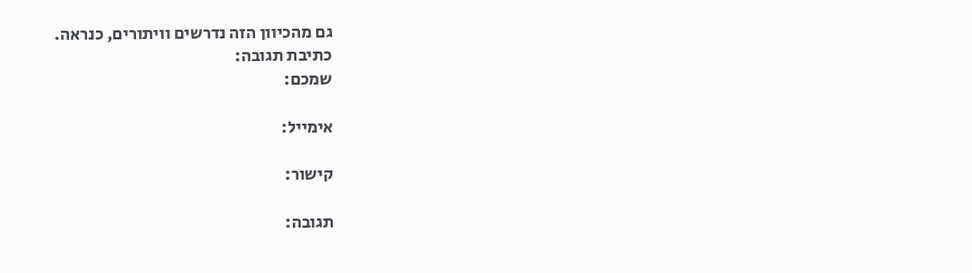גם מהכיוון הזה נדרשים וויתורים, כנראה.
כתיבת תגובה:
שמכם:

אימייל:

קישור:

תגובה: